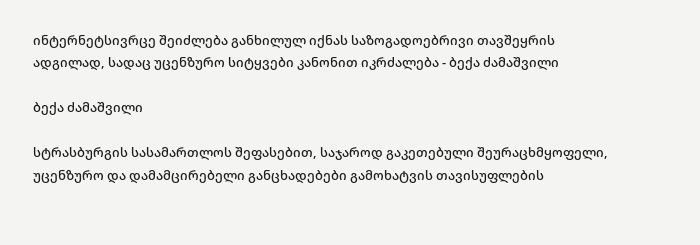ინტერნეტსივრცე შეიძლება განხილულ იქნას საზოგადოებრივი თავშეყრის ადგილად, სადაც უცენზურო სიტყვები კანონით იკრძალება - ბექა ძამაშვილი

ბექა ძამაშვილი

სტრასბურგის სასამართლოს შეფასებით, საჯაროდ გაკეთებული შეურაცხმყოფელი, უცენზურო და დამამცირებელი განცხადებები გამოხატვის თავისუფლების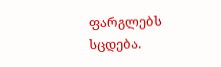ფარგლებს სცდება.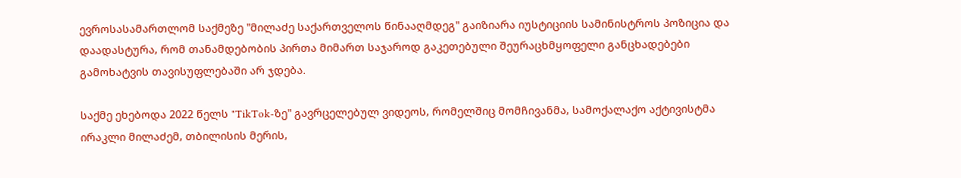ევროსასამართლომ საქმეზე "მილაძე საქართველოს წინააღმდეგ" გაიზიარა იუსტიციის სამინისტროს პოზიცია და დაადასტურა, რომ თანამდებობის პირთა მიმართ საჯაროდ გაკეთებული შეურაცხმყოფელი განცხადებები გამოხატვის თავისუფლებაში არ ჯდება.

საქმე ეხებოდა 2022 წელს "TikTok-ზე" გავრცელებულ ვიდეოს, რომელშიც მომჩივანმა, სამოქალაქო აქტივისტმა ირაკლი მილაძემ, თბილისის მერის,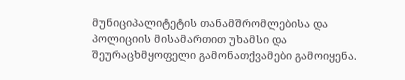მუნიციპალიტეტის თანამშრომლებისა და პოლიციის მისამართით უხამსი და შეურაცხმყოფელი გამონათქვამები გამოიყენა.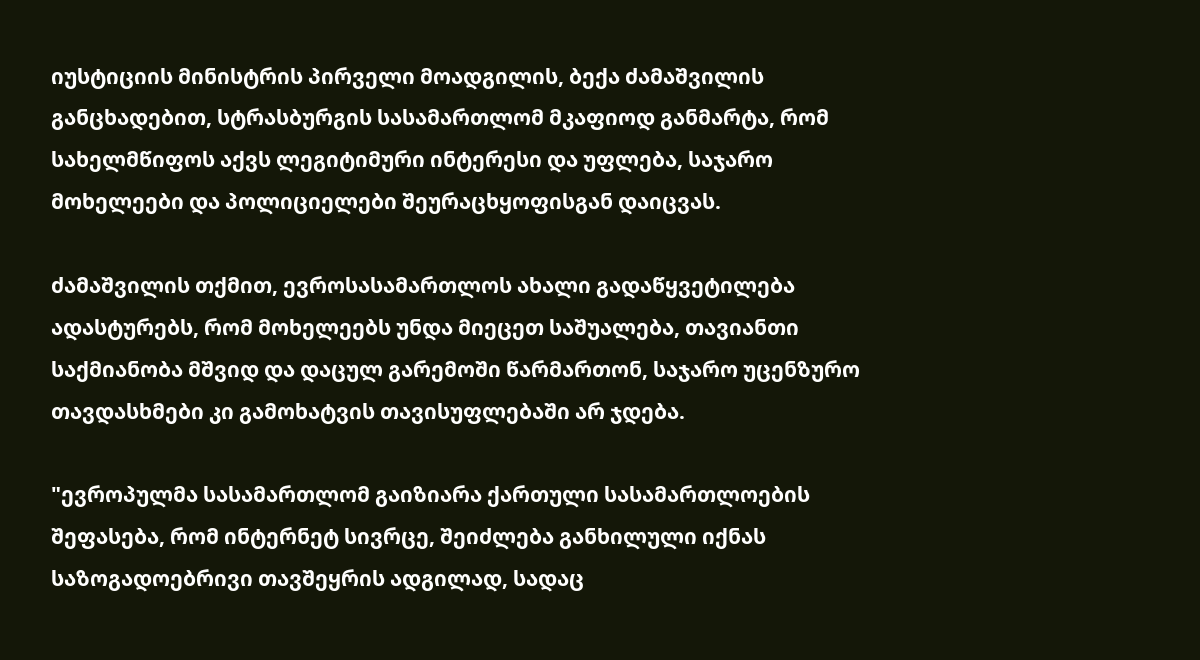იუსტიციის მინისტრის პირველი მოადგილის, ბექა ძამაშვილის განცხადებით, სტრასბურგის სასამართლომ მკაფიოდ განმარტა, რომ სახელმწიფოს აქვს ლეგიტიმური ინტერესი და უფლება, საჯარო მოხელეები და პოლიციელები შეურაცხყოფისგან დაიცვას.

ძამაშვილის თქმით, ევროსასამართლოს ახალი გადაწყვეტილება ადასტურებს, რომ მოხელეებს უნდა მიეცეთ საშუალება, თავიანთი საქმიანობა მშვიდ და დაცულ გარემოში წარმართონ, საჯარო უცენზურო თავდასხმები კი გამოხატვის თავისუფლებაში არ ჯდება.

"ევროპულმა სასამართლომ გაიზიარა ქართული სასამართლოების შეფასება, რომ ინტერნეტ სივრცე, შეიძლება განხილული იქნას საზოგადოებრივი თავშეყრის ადგილად, სადაც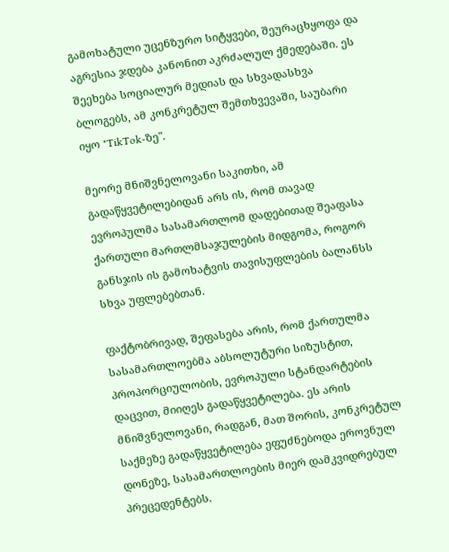გამოხატული უცენზურო სიტყვები, შეურაცხყოფა და აგრესია ჯდება კანონით აკრძალულ ქმედებაში. ეს  შეეხება სოციალურ მედიას და სხვადასხვა ბლოგებს, ამ კონკრეტულ შემთხვევაში, საუბარი იყო "TikTok-ზე".

მეორე მნიშვნელოვანი საკითხი, ამ გადაწყვეტილებიდან არს ის, რომ თავად ევროპულმა სასამართლომ დადებითად შეაფასა ქართული მართლმსაჯულების მიდგომა, როგორ განსჯის ის გამოხატვის თავისუფლების ბალანსს სხვა უფლებებთან.

ფაქტობრივად, შეფასება არის, რომ ქართულმა სასამართლოებმა აბსოლუტური სიზუსტით, პროპორციულობის, ევროპული სტანდარტების დაცვით, მიიღეს გადაწყვეტილება. ეს არის მნიშვნელოვანი, რადგან, მათ შორის, კონკრეტულ საქმეზე გადაწყვეტილება ეფუძნებოდა ეროვნულ დონეზე, სასამართლოების მიერ დამკვიდრებულ პრეცედენტებს.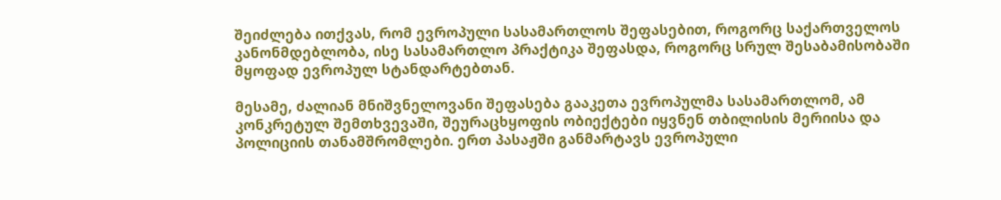შეიძლება ითქვას, რომ ევროპული სასამართლოს შეფასებით, როგორც საქართველოს კანონმდებლობა, ისე სასამართლო პრაქტიკა შეფასდა, როგორც სრულ შესაბამისობაში მყოფად ევროპულ სტანდარტებთან.

მესამე, ძალიან მნიშვნელოვანი შეფასება გააკეთა ევროპულმა სასამართლომ, ამ კონკრეტულ შემთხვევაში, შეურაცხყოფის ობიექტები იყვნენ თბილისის მერიისა და პოლიციის თანამშრომლები. ერთ პასაჟში განმარტავს ევროპული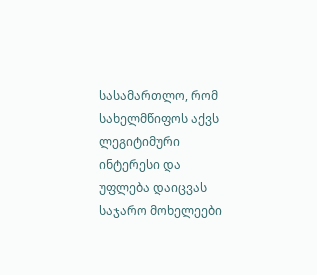სასამართლო, რომ სახელმწიფოს აქვს ლეგიტიმური ინტერესი და უფლება დაიცვას საჯარო მოხელეები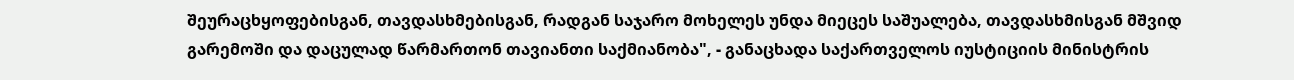შეურაცხყოფებისგან, თავდასხმებისგან, რადგან საჯარო მოხელეს უნდა მიეცეს საშუალება, თავდასხმისგან მშვიდ გარემოში და დაცულად წარმართონ თავიანთი საქმიანობა", - განაცხადა საქართველოს იუსტიციის მინისტრის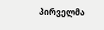პირველმა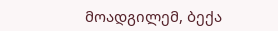მოადგილემ, ბექა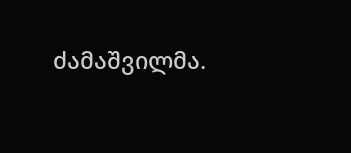ძამაშვილმა.